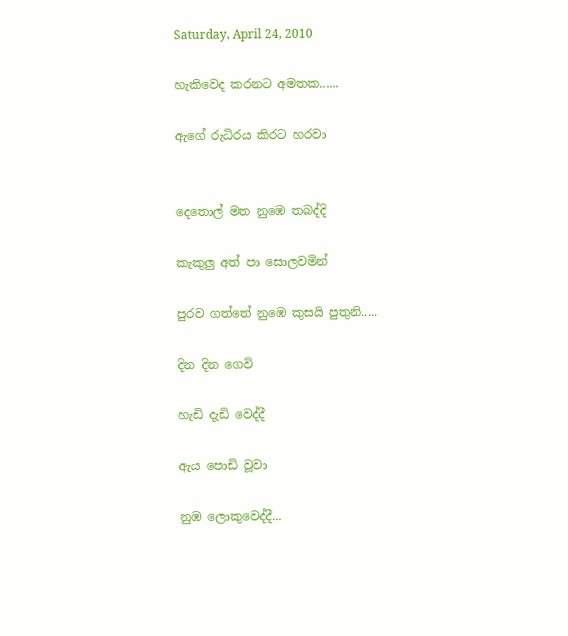Saturday, April 24, 2010

හැකිවෙද කරනට අමතක......

ඇගේ රුධිරය කිරට හරවා


දෙතොල් මත නුඹෙ තබද්දි

කැකුලු අත් පා සොලවමින්

පුරව ගත්තේ නුඹෙ කුසයි පුතුනි.....

දින දින ගෙවි

හැඩි දැඩි වෙද්දී

ඇය පොඩි වූවා

නුඹ ලොකුවෙද්දී...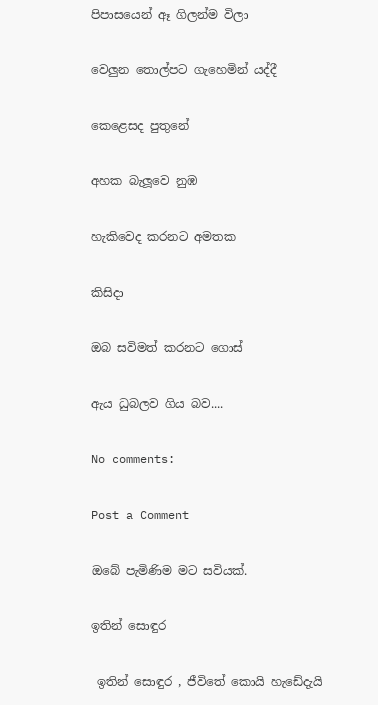පිපාසයෙන් ඈ ගිලන්ම විලා

වෙලුන තොල්පට ගැහෙමින් යද්දී

කෙළෙසද පුතුනේ

අහක බැලූවෙ නුඹ

හැකිවෙද කරනට අමතක

කිසිදා

ඔබ සවිමත් කරනට ගොස්

ඇය ධුබලව ගිය බව....

No comments:

Post a Comment

ඔබේ පැමිණිම මට සවියක්.

ඉතින් සොඳුර

 ඉතින් සොඳුර , ජීවිතේ කොයි හැඩේදැයි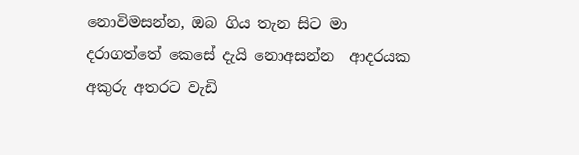නොවිමසන්න, ඔබ ගිය තැන සිට මා  දරාගත්තේ කෙසේ දැයි නොඅසන්න  ආදරයක අකුරු අතරට වැඩි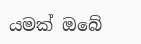යමක් ඔබේ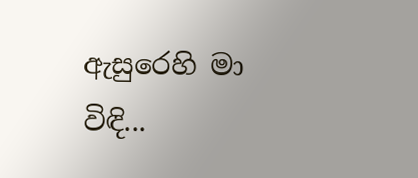ඇසුරෙහි මා විඳි...